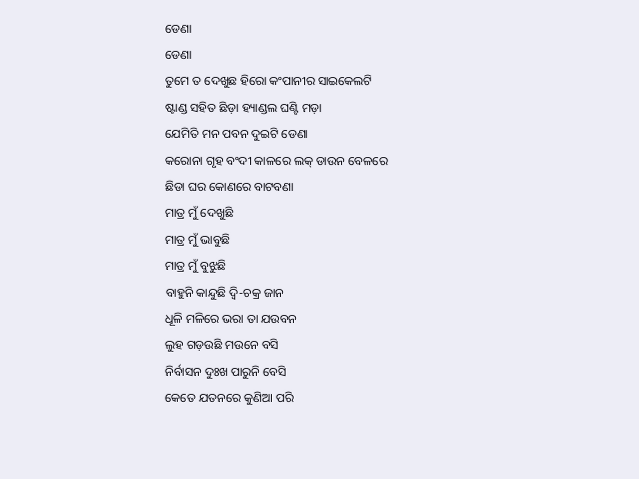ଡେଣା
ଡେଣା
ତୁମେ ତ ଦେଖୁଛ ହିରୋ କଂପାନୀର ସାଇକେଲଟି
ଷ୍ଟାଣ୍ଡ ସହିତ ଛିଡ଼ା ହ୍ୟାଣ୍ଡଲ ଘଣ୍ଟି ମଡ଼ା
ଯେମିତି ମନ ପବନ ଦୁଇଟି ଡେଣା
କରୋନା ଗୃହ ବଂଦୀ କାଳରେ ଲକ୍ ଡାଉନ ବେଳରେ
ଛିଡା ଘର କୋଣରେ ବାଟବଣା
ମାତ୍ର ମୁଁ ଦେଖୁଛି
ମାତ୍ର ମୁଁ ଭାବୁଛି
ମାତ୍ର ମୁଁ ବୁଝୁଛି
ବାହୁନି କାନ୍ଦୁଛି ଦ୍ୱି-ଚକ୍ର ଜାନ
ଧୂଳି ମଳିରେ ଭରା ତା ଯଉବନ
ଲୁହ ଗଡ଼ଉଛି ମଉନେ ବସି
ନିର୍ବାସନ ଦୁଃଖ ପାରୁନି ବେସି
କେତେ ଯତନରେ କୁଣିଆ ପରି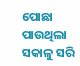ପୋଛା ପାଉଥିଲା ସକାଳୁ ସରି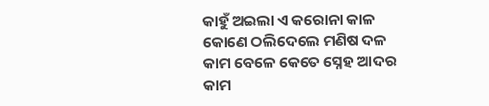କାହୁଁ ଅଇଲା ଏ କରୋନା କାଳ
କୋଣେ ଠଲିଦେଲେ ମଣିଷ ଦଳ
କାମ ବେଳେ କେତେ ସ୍ନେହ ଆଦର
କାମ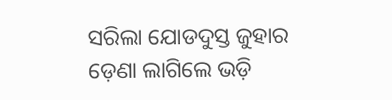ସରିଲା ଯୋଡଦୁସ୍ତ ଜୁହାର
ଡ଼େଣା ଲାଗିଲେ ଭଡ଼ି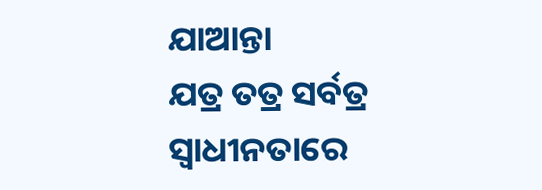ଯାଆନ୍ତା
ଯତ୍ର ତତ୍ର ସର୍ବତ୍ର
ସ୍ଵାଧୀନତାରେ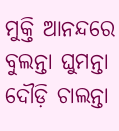ମୁକ୍ତି ଆନନ୍ଦରେ
ବୁଲନ୍ତା ଘୁମନ୍ତା ଦୌଡ଼ି ଚାଲନ୍ତା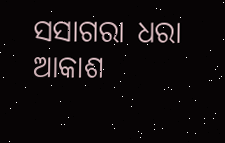ସସାଗରା ଧରା ଆକାଶ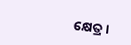କ୍ଷେତ୍ର ।